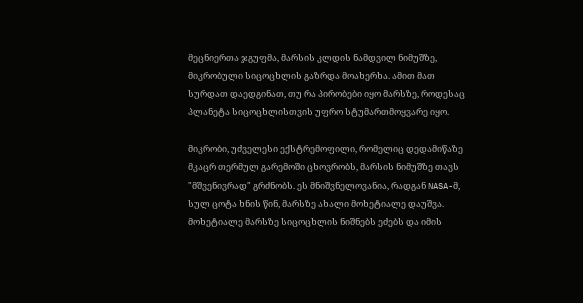მეცნიერთა ჯგუფმა, მარსის კლდის ნამდვილ ნიმუშზე, მიკრობული სიცოცხლის გაზრდა მოახერხა. ამით მათ სურდათ დაედგინათ, თუ რა პირობები იყო მარსზე, როდესაც პლანეტა სიცოცხლისთვის უფრო სტუმართმოყვარე იყო.

მიკრობი, უძველესი ექსტრემოფილი, რომელიც დედამიწაზე მკაცრ თერმულ გარემოში ცხოვრობს, მარსის ნიმუშზე თავს "მშვენივრად" გრძნობს. ეს მნიშვნელოვანია, რადგან NASA-მ, სულ ცოტა ხნის წინ, მარსზე ახალი მოხეტიალე დაუშვა. მოხეტიალე მარსზე სიცოცხლის ნიშნებს ეძებს და იმის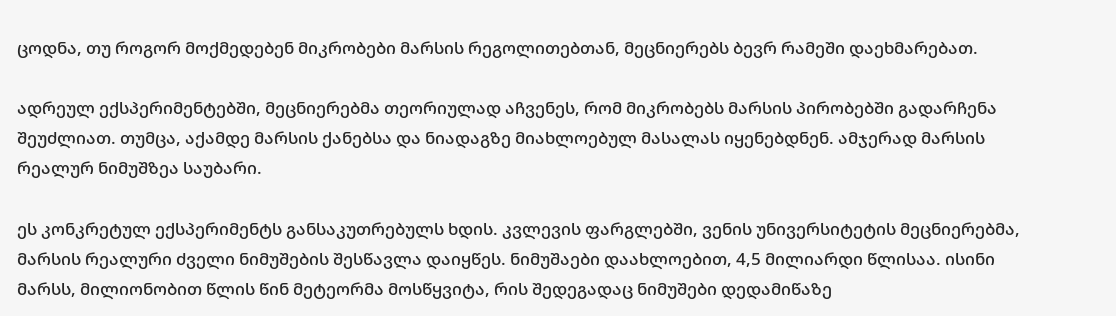ცოდნა, თუ როგორ მოქმედებენ მიკრობები მარსის რეგოლითებთან, მეცნიერებს ბევრ რამეში დაეხმარებათ.

ადრეულ ექსპერიმენტებში, მეცნიერებმა თეორიულად აჩვენეს, რომ მიკრობებს მარსის პირობებში გადარჩენა შეუძლიათ. თუმცა, აქამდე მარსის ქანებსა და ნიადაგზე მიახლოებულ მასალას იყენებდნენ. ამჯერად მარსის რეალურ ნიმუშზეა საუბარი.

ეს კონკრეტულ ექსპერიმენტს განსაკუთრებულს ხდის. კვლევის ფარგლებში, ვენის უნივერსიტეტის მეცნიერებმა, მარსის რეალური ძველი ნიმუშების შესწავლა დაიყწეს. ნიმუშაები დაახლოებით, 4,5 მილიარდი წლისაა. ისინი მარსს, მილიონობით წლის წინ მეტეორმა მოსწყვიტა, რის შედეგადაც ნიმუშები დედამიწაზე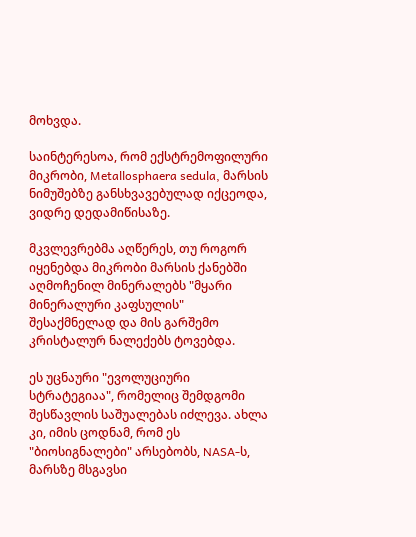მოხვდა.

საინტერესოა, რომ ექსტრემოფილური მიკრობი, Metallosphaera sedula, მარსის ნიმუშებზე განსხვავებულად იქცეოდა, ვიდრე დედამიწისაზე.

მკვლევრებმა აღწერეს, თუ როგორ იყენებდა მიკრობი მარსის ქანებში აღმოჩენილ მინერალებს "მყარი მინერალური კაფსულის" შესაქმნელად და მის გარშემო კრისტალურ ნალექებს ტოვებდა.

ეს უცნაური "ევოლუციური სტრატეგიაა", რომელიც შემდგომი შესწავლის საშუალებას იძლევა. ახლა კი, იმის ცოდნამ, რომ ეს "ბიოსიგნალები" არსებობს, NASA-ს, მარსზე მსგავსი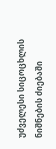უძველესი სიცოცხლის ნიშნების ძიებაში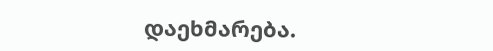დაეხმარება.